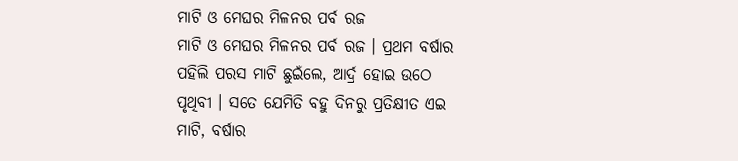ମାଟି ଓ ମେଘର ମିଳନର ପର୍ବ ରଜ
ମାଟି ଓ ମେଘର ମିଳନର ପର୍ବ ରଜ । ପ୍ରଥମ ବର୍ଷାର ପହିଲି ପରସ ମାଟି ଛୁଇଁଲେ, ଆର୍ଦ୍ର ହୋଇ ଉଠେ ପୃଥିବୀ । ସତେ ଯେମିତି ବହୁ ଦିନରୁ ପ୍ରତିକ୍ଷୀତ ଏଇ ମାଟି, ବର୍ଷାର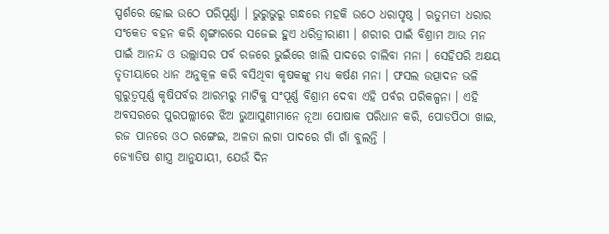ସ୍ପର୍ଶରେ ହୋଇ ଉଠେ ପରିପୂର୍ଣ୍ଣା । ଭୁରୁଭୁରୁ ଗନ୍ଧରେ ମହକି ଉଠେ ଧରାପୃଷ୍ଠ । ଋତୁମତୀ ଧରାର ସଂକେତ ବହନ କରି ଶୃଙ୍ଗାରରେ ସଜେଇ ହୁଏ ଧରିତ୍ରୀରାଣୀ । ଶରୀର ପାଇଁ ବିଶ୍ରାମ ଆଉ ମନ ପାଇଁ ଆନନ୍ଦ ଓ ଉଲ୍ଲାସର ପର୍ବ ରଜରେ ଭୁଇଁରେ ଖାଲି ପାଦରେ ଚାଲିବା ମନା । ସେହିପରି ଅକ୍ଷୟ ତୃତୀୟାରେ ଧାନ ଅନୁକୂଳ କରି ବସିଥିବା କୃଷକଙ୍କୁ ମଧ୍ୟ କର୍ଷଣ ମନା । ଫସଲ ଉତ୍ପାଦନ ଭଳି ଗୁରୁତ୍ଵପୂର୍ଣ୍ଣ କୃଷିପର୍ବର ଆରମ୍ଭରୁ ମାଟିକୁ ସଂପୂର୍ଣ୍ଣ ବିଶ୍ରାମ ଦେବା ଏହି ପର୍ବର ପରିକଳ୍ପନା । ଏହି ଅବସରରେ ପୁରପଲ୍ଲୀରେ ଝିଅ ଭୁଆସୁଣୀମାନେ ନୂଆ ପୋଷାକ ପରିଧାନ କରି, ପୋଡପିଠା ଖାଇ, ରଜ ପାନରେ ଓଠ ରଙ୍ଗେଇ, ଅଳତା ଲଗା ପାଦରେ ଗାଁ ଗାଁ ବୁଲନ୍ତି ।
ଜ୍ୟୋତିଷ ଶାସ୍ତ୍ର ଆନୁଯାୟୀ, ଯେଉଁ ଦିନ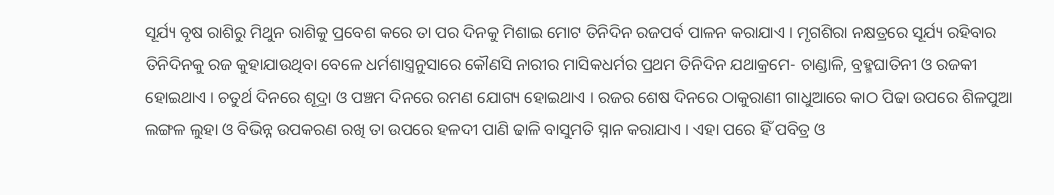ସୂର୍ଯ୍ୟ ବୃଷ ରାଶିରୁ ମିଥୁନ ରାଶିକୁ ପ୍ରବେଶ କରେ ତା ପର ଦିନକୁ ମିଶାଇ ମୋଟ ତିନିଦିନ ରଜପର୍ବ ପାଳନ କରାଯାଏ । ମୃଗଶିରା ନକ୍ଷତ୍ରରେ ସୂର୍ଯ୍ୟ ରହିବାର ତିନିଦିନକୁ ରଜ କୁହାଯାଉଥିବା ବେଳେ ଧର୍ମଶାସ୍ତ୍ରନୁସାରେ କୌଣସି ନାରୀର ମାସିକଧର୍ମର ପ୍ରଥମ ତିନିଦିନ ଯଥାକ୍ରମେ- ଚାଣ୍ଡାଳି, ବ୍ରହ୍ମଘାତିନୀ ଓ ରଜକୀ ହୋଇଥାଏ । ଚତୁର୍ଥ ଦିନରେ ଶୂଦ୍ରା ଓ ପଞ୍ଚମ ଦିନରେ ରମଣ ଯୋଗ୍ୟ ହୋଇଥାଏ । ରଜର ଶେଷ ଦିନରେ ଠାକୁରାଣୀ ଗାଧୁଆରେ କାଠ ପିଢା ଉପରେ ଶିଳପୁଆ ଲଙ୍ଗଳ ଲୁହା ଓ ବିଭିନ୍ନ ଉପକରଣ ରଖି ତା ଉପରେ ହଳଦୀ ପାଣି ଢାଳି ବାସୁମତି ସ୍ନାନ କରାଯାଏ । ଏହା ପରେ ହିଁ ପବିତ୍ର ଓ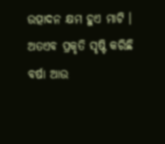ଉତ୍ପାଦନ କ୍ଷମ ହୁଏ ମାଟି । ଅତଏବ ପ୍ରକୃତି ସୃଷ୍ଟି କରିଛି ବର୍ଷା ଆଉ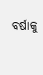ବର୍ଷାକୁ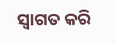ସ୍ଵାଗତ କରି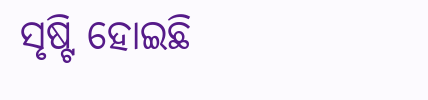ସୃଷ୍ଟି ହୋଇଛି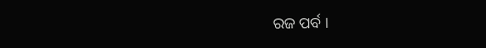ରଜ ପର୍ବ ।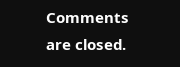Comments are closed.